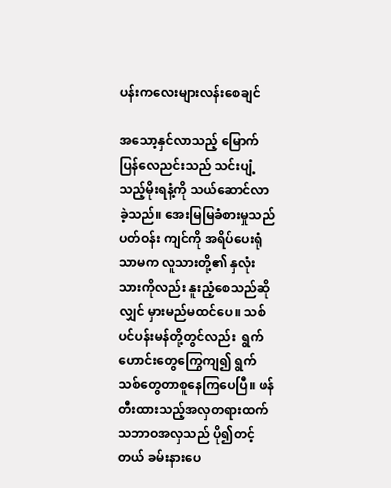ပန်းကလေးများလန်းစေချင်

အသော့နှင်လာသည့် မြောက်ပြန်လေညင်းသည် သင်းပျံ့သည့်မိုးရနံ့ကို သယ်ဆောင်လာခဲ့သည်။ အေးမြမြခံစားမှုသည် ပတ်ဝန်း ကျင်ကို အရိပ်ပေးရုံသာမက လူသားတို့၏ နှလုံးသားကိုလည်း နူးညံ့စေသည်ဆိုလျှင် မှားမည်မထင်ပေ။ သစ်ပင်ပန်းမန်တို့တွင်လည်း  ရွက်ဟောင်းတွေကြွေကျ၍ ရွက်သစ်တွေတာစူနေကြပေပြီ။ ဖန်တီးထားသည့်အလှတရားထက် သဘာဝအလှသည် ပို၍တင့်တယ် ခမ်းနားပေ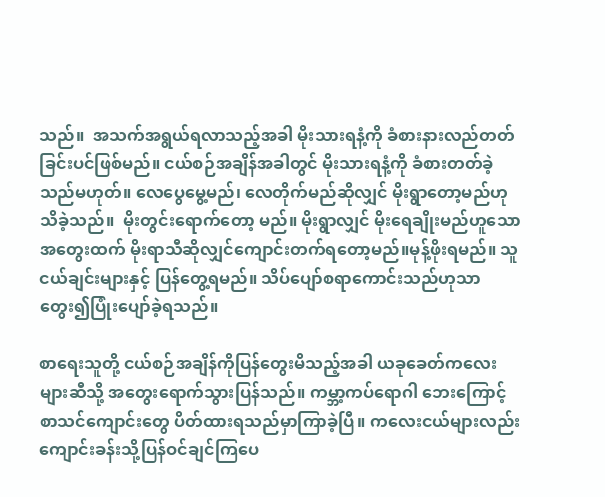သည်။  အသက်အရွယ်ရလာသည့်အခါ မိုးသားရနံ့ကို ခံစားနားလည်တတ်ခြင်းပင်ဖြစ်မည်။ ငယ်စဉ်အချိန်အခါတွင် မိုးသားရနံ့ကို ခံစားတတ်ခဲ့သည်မဟုတ်။ လေပွေမွေ့မည်၊ လေတိုက်မည်ဆိုလျှင် မိုးရွာတော့မည်ဟုသိခဲ့သည်။  မိုးတွင်းရောက်တော့ မည်။ မိုးရွာလျှင် မိုးရေချိုးမည်ဟူသောအတွေးထက် မိုးရာသီဆိုလျှင်ကျောင်းတက်ရတော့မည်။မုန့်ဖိုးရမည်။ သူငယ်ချင်းများနှင့် ပြန်တွေ့ရမည်။ သိပ်ပျော်စရာကောင်းသည်ဟုသာ တွေး၍ပြုံးပျော်ခဲ့ရသည်။

စာရေးသူတို့ ငယ်စဉ်အချိန်ကိုပြန်တွေးမိသည့်အခါ ယခုခေတ်ကလေးများဆီသို့ အတွေးရောက်သွားပြန်သည်။ ကမ္ဘာ့ကပ်ရောဂါ ဘေးကြောင့် စာသင်ကျောင်းတွေ ပိတ်ထားရသည်မှာကြာခဲ့ပြီ။ ကလေးငယ်များလည်း ကျောင်းခန်းသို့ပြန်ဝင်ချင်ကြပေ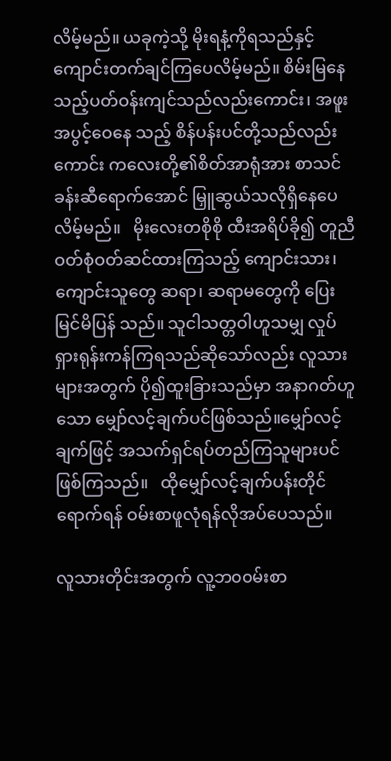လိမ့်မည်။ ယခုကဲ့သို့ မိုးရနံ့ကိုရသည်နှင့် ကျောင်းတက်ချင်ကြပေလိမ့်မည်။ စိမ်းမြနေသည့်ပတ်ဝန်းကျင်သည်လည်းကောင်း၊ အဖူးအပွင့်ဝေနေ သည့် စိန်ပန်းပင်တို့သည်လည်းကောင်း ကလေးတို့၏စိတ်အာရုံအား စာသင်ခန်းဆီရောက်အောင် မြှူဆွယ်သလိုရှိနေပေလိမ့်မည်။   မိုးလေးတစိုစို ထီးအရိပ်ခို၍ တူညီဝတ်စုံဝတ်ဆင်ထားကြသည့် ကျောင်းသား၊ ကျောင်းသူတွေ ဆရာ၊ ဆရာမတွေကို ပြေးမြင်မိပြန် သည်။ သူငါသတ္တဝါဟူသမျှ လှုပ်ရှားရုန်းကန်ကြရသည်ဆိုသော်လည်း လူသားများအတွက် ပို၍ထူးခြားသည်မှာ အနာဂတ်ဟူသော မျှော်လင့်ချက်ပင်ဖြစ်သည်။မျှော်လင့်ချက်ဖြင့် အသက်ရှင်ရပ်တည်ကြသူများပင်ဖြစ်ကြသည်။   ထိုမျှော်လင့်ချက်ပန်းတိုင်ရောက်ရန် ဝမ်းစာဖူလုံရန်လိုအပ်ပေသည်။

လူသားတိုင်းအတွက် လူ့ဘ၀၀မ်းစာ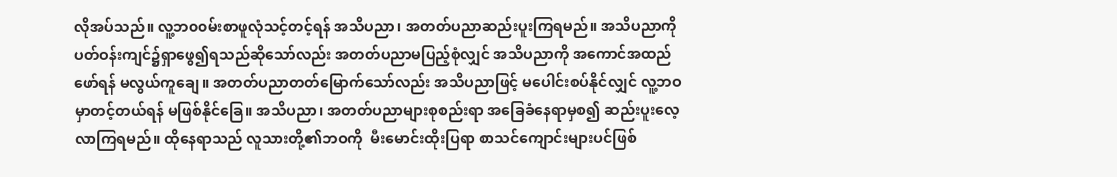လိုအပ်သည်။ လူ့ဘ၀၀မ်းစာဖူလုံသင့်တင့်ရန် အသိပညာ၊ အတတ်ပညာဆည်းပူးကြရမည်။ အသိပညာကို ပတ်ဝန်းကျင်၌ရှာဖွေ၍ရသည်ဆိုသော်လည်း အတတ်ပညာမပြည့်စုံလျှင် အသိပညာကို အကောင်အထည်ဖော်ရန် မလွယ်ကူချေ။ အတတ်ပညာတတ်မြောက်သော်လည်း အသိပညာဖြင့် မပေါင်းစပ်နိုင်လျှင် လူ့ဘဝမှာတင့်တယ်ရန် မဖြစ်နိုင်ခြေ။ အသိပညာ၊ အတတ်ပညာများစုစည်းရာ အခြေခံနေရာမှစ၍ ဆည်းပူးလေ့လာကြရမည်။ ထိုနေရာသည် လူသားတို့၏ဘဝကို  မီးမောင်းထိုးပြရာ စာသင်ကျောင်းများပင်ဖြစ်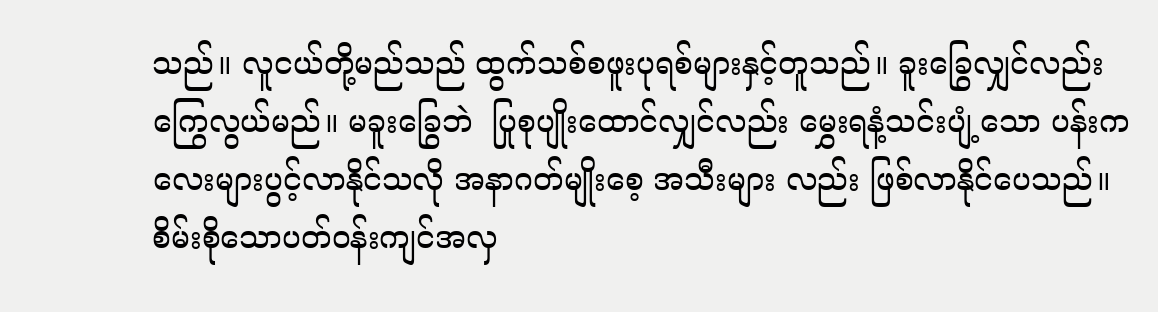သည်။ လူငယ်တို့မည်သည် ထွက်သစ်စဖူးပုရစ်များနှင့်တူသည်။ ခူးခြွေလျှင်လည်း ကြွေလွယ်မည်။ မခူးခြွေဘဲ  ပြုစုပျိုးထောင်လျှင်လည်း မွှေးရနံ့သင်းပျံ့သော ပန်းကလေးများပွင့်လာနိုင်သလို အနာဂတ်မျိုးစေ့ အသီးများ လည်း ဖြစ်လာနိုင်ပေသည်။ စိမ်းစိုသောပတ်ဝန်းကျင်အလှ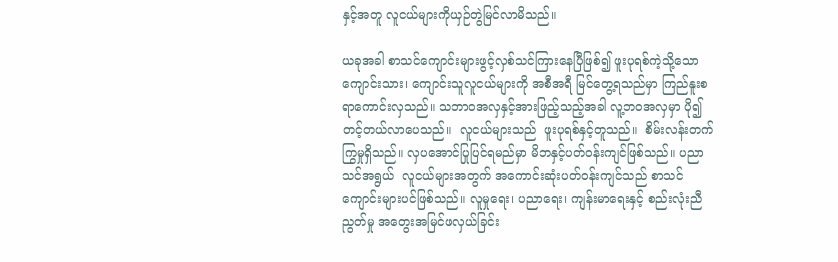နှင့်အတူ လူငယ်များကိုယှဉ်တွဲမြင်လာမိသည်။

ယခုအခါ စာသင်ကျောင်းများဖွင့်လှစ်သင်ကြားနေပြီဖြစ်၍ ဖူးပုရစ်ကဲ့သို့သောကျောင်းသား၊ ကျောင်းသူလူငယ်များကို အစီအရီ မြင်တွေ့ရသည်မှာ ကြည်နူးစရာကောင်းလှသည်။ သဘာဝအလှနှင့်အားဖြည့်သည့်အခါ လူ့ဘဝအလှမှာ ပို၍တင့်တယ်လာပေသည်။  လူငယ်များသည်  ဖူးပုရစ်နှင့်တူသည်။  စိမ်းလန်းတက်ကြွမှုရှိသည်။ လှပအောင်ပြုပြင်ရမည်မှာ မိဘနှင့်ပတ်ဝန်းကျင်ဖြစ်သည်။ ပညာသင်အရွယ်  လူငယ်များအတွက် အကောင်းဆုံးပတ်ဝန်းကျင်သည် စာသင်ကျောင်းများပင်ဖြစ်သည်။ လူမှုရေး၊ ပညာရေး၊ ကျန်းမာရေးနှင့် စည်းလုံးညီညွတ်မှု အတွေးအမြင်ဖလှယ်ခြင်း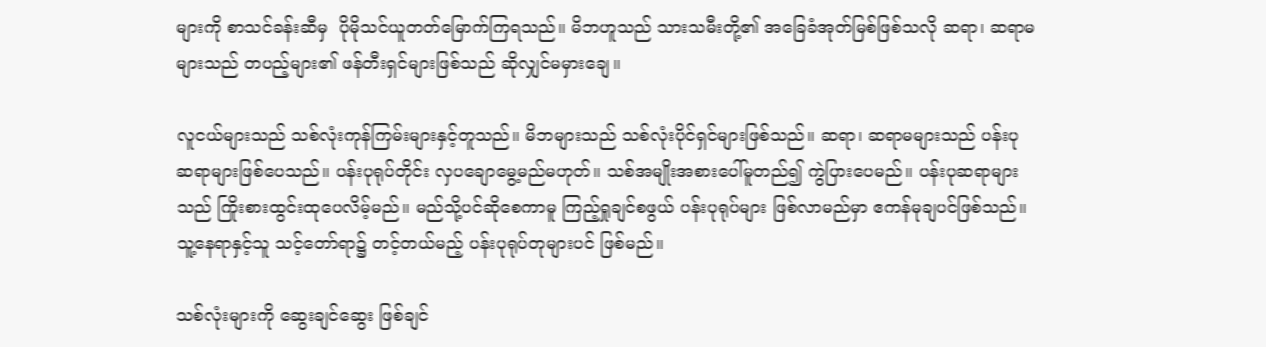များကို စာသင်ခန်းဆီမှ  ပိုမိုသင်ယူတတ်မြောက်ကြရသည်။ မိဘဟူသည် သားသမီးတို့၏ အခြေခံအုတ်မြစ်ဖြစ်သလို ဆရာ၊ ဆရာမများသည် တပည့်များ၏ ဖန်တီးရှင်များဖြစ်သည် ဆိုလျှင်မမှားချေ။

လူငယ်များသည် သစ်လုံးကုန်ကြမ်းများနှင့်တူသည်။ မိဘများသည် သစ်လုံးပိုင်ရှင်များဖြစ်သည်။ ဆရာ၊ ဆရာမများသည် ပန်းပု ဆရာများဖြစ်ပေသည်။ ပန်းပုရုပ်တိုင်း လှပချောမွေ့မည်မဟုတ်။ သစ်အမျိုးအစားပေါ်မူတည်၍ ကွဲပြားပေမည်။ ပန်းပုဆရာများသည် ကြိုးစားထွင်းထုပေလိမ့်မည်။ မည်သို့ပင်ဆိုစေကာမူ ကြည့်ရှုချင်စဖွယ် ပန်းပုရုပ်များ ဖြစ်လာမည်မှာ ဧကန်မုချပင်ဖြစ်သည်။ သူ့နေရာနှင့်သူ သင့်တော်ရာ၌ တင့်တယ်မည့် ပန်းပုရုပ်တုများပင် ဖြစ်မည်။

သစ်လုံးများကို ဆွေးချင်ဆွေး ဖြစ်ချင်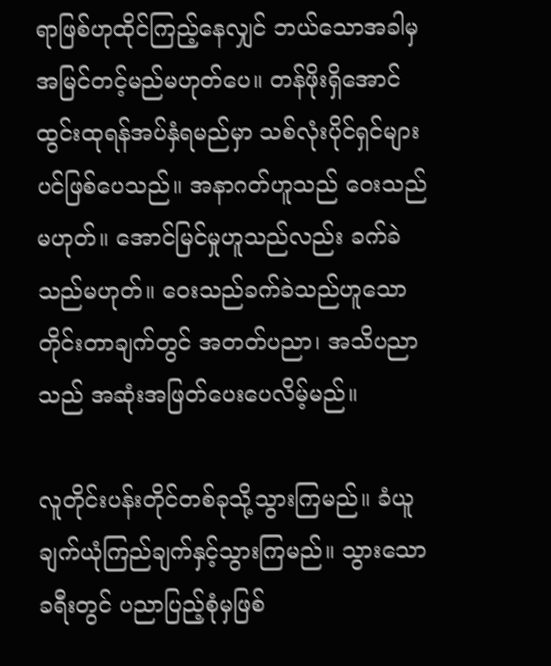ရာဖြစ်ဟုထိုင်ကြည့်နေလျှင် ဘယ်သောအခါမှ အမြင်တင့်မည်မဟုတ်ပေ။ တန်ဖိုးရှိအောင်   ထွင်းထုရန်အပ်နှံရမည်မှာ သစ်လုံးပိုင်ရှင်များပင်ဖြစ်ပေသည်။ အနာဂတ်ဟူသည် ဝေးသည်မဟုတ်။ အောင်မြင်မှုဟူသည်လည်း ခက်ခဲသည်မဟုတ်။ ဝေးသည်ခက်ခဲသည်ဟူသောတိုင်းတာချက်တွင် အတတ်ပညာ၊ အသိပညာသည် အဆုံးအဖြတ်ပေးပေလိမ့်မည်။

လူတိုင်းပန်းတိုင်တစ်ခုသို့သွားကြမည်။ ခံယူချက်ယုံကြည်ချက်နှင့်သွားကြမည်။ သွားသောခရီးတွင် ပညာပြည့်စုံမှဖြစ်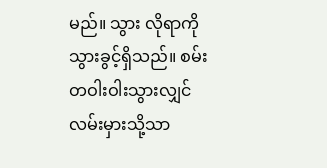မည်။ သွား လိုရာကိုသွားခွင့်ရှိသည်။ စမ်းတဝါးဝါးသွားလျှင် လမ်းမှားသို့သာ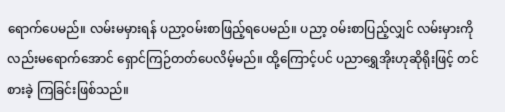ရောက်ပေမည်။ လမ်းမမှားရန် ပညာ့ဝမ်းစာဖြည့်ရပေမည်။ ပညာ့ ဝမ်းစာပြည့်လျှင် လမ်းမှားကိုလည်းမရောက်အောင် ရှောင်ကြဉ်တတ်ပေလိမ့်မည်။ ထို့ကြောင့်ပင် ပညာရွှေအိုးဟုဆိုရိုးဖြင့် တင်စားခဲ့ ကြခြင်းဖြစ်သည်။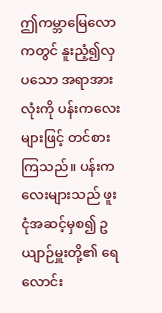ဤကမ္ဘာမြေလောကတွင် နူးညံ့၍လှပသော အရာအားလုံးကို ပန်းကလေးများဖြင့် တင်စားကြသည်။ ပန်းကလေးများသည် ဖူးငုံအဆင့်မှစ၍ ဥယျာဉ်မှူးတို့၏ ရေလောင်း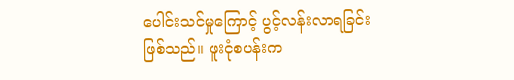ပေါင်းသင်မှုကြောင့် ပွင့်လန်းလာရခြင်း ဖြစ်သည်။ ဖူးငုံစပန်းက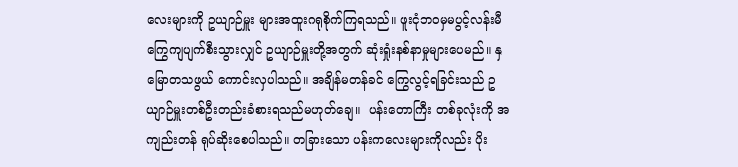လေးများကို ဥယျာဉ်မှူး များအထူးဂရုစိုက်ကြရသည်။ ဖူးငုံဘဝမှမပွင့်လန်းမီ ကြွေကျပျက်စီးသွားလျှင် ဥယျာဉ်မှူးတို့အတွက် ဆုံးရှုံးနစ်နာမှုများပေမည်။ နှမြောတသဖွယ် ကောင်းလှပါသည်။ အချိန်မတန်ခင် ကြွေလွင့်ရခြင်းသည် ဥယျာဉ်မှူးတစ်ဦးတည်းခံစားရသည်မဟုတ်ချေ။  ပန်းတောကြီး တစ်ခုလုံးကို အကျည်းတန် ရုပ်ဆိုးစေပါသည်။ တခြားသော ပန်းကလေးများကိုလည်း ပိုး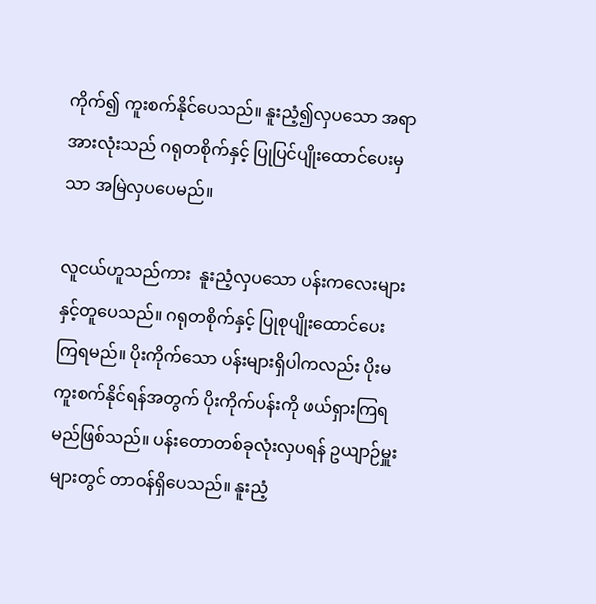ကိုက်၍ ကူးစက်နိုင်ပေသည်။ နူးညံ့၍လှပသော အရာအားလုံးသည် ဂရုတစိုက်နှင့် ပြုပြင်ပျိုးထောင်ပေးမှသာ အမြဲလှပပေမည်။

လူငယ်ဟူသည်ကား  နူးညံ့လှပသော ပန်းကလေးများနှင့်တူပေသည်။ ဂရုတစိုက်နှင့် ပြုစုပျိုးထောင်ပေးကြရမည်။ ပိုးကိုက်သော ပန်းများရှိပါကလည်း ပိုးမကူးစက်နိုင်ရန်အတွက် ပိုးကိုက်ပန်းကို ဖယ်ရှားကြရမည်ဖြစ်သည်။ ပန်းတောတစ်ခုလုံးလှပရန် ဥယျာဉ်မှူး များတွင် တာဝန်ရှိပေသည်။ နူးညံ့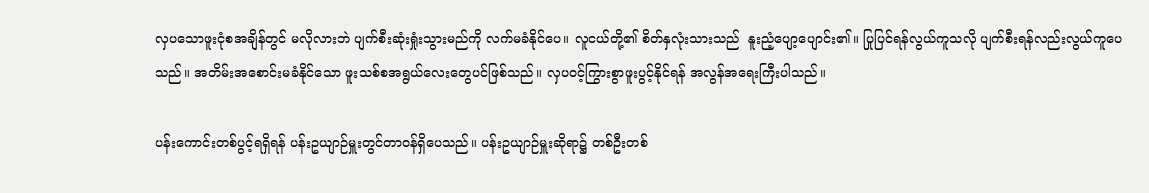လှပသောဖူးငုံစအချိန်တွင် မလိုလားဘဲ ပျက်စီးဆုံးရှုံးသွားမည်ကို လက်မခံနိုင်ပေ။ လူငယ်တို့၏ စိတ်နှလုံးသားသည်  နူးညံ့ပျော့ပျောင်း၏။ ပြုပြင်ရန်လွယ်ကူသလို ပျက်စီးရန်လည်းလွယ်ကူပေသည်။ အတိမ်းအစောင်းမခံနိုင်သော ဖူးသစ်စအရွယ်လေးတွေပင်ဖြစ်သည်။ လှပဝင့်ကြွားစွာဖူးပွင့်နိုင်ရန် အလွန်အရေးကြီးပါသည်။

ပန်းကောင်းတစ်ပွင့်ရရှိရန် ပန်းဥယျာဉ်မှူးတွင်တာဝန်ရှိပေသည်။ ပန်းဥယျာဉ်မှူးဆိုရာ၌ တစ်ဦးတစ်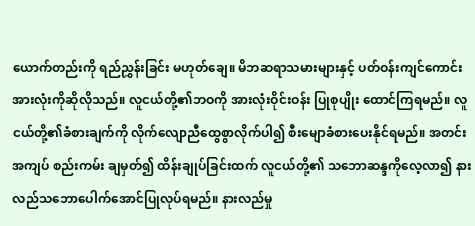ယောက်တည်းကို ရည်ညွှန်းခြင်း မဟုတ်ချေ။ မိဘဆရာသမားများနှင့် ပတ်ဝန်းကျင်ကောင်း အားလုံးကိုဆိုလိုသည်။ လူငယ်တို့၏ဘဝကို အားလုံးဝိုင်းဝန်း ပြုစုပျိုး ထောင်ကြရမည်။ လူငယ်တို့၏ခံစားချက်ကို လိုက်လျောညီထွေစွာလိုက်ပါ၍ စီးမျောခံစားပေးနိုင်ရမည်။ အတင်းအကျပ် စည်းကမ်း ချမှတ်၍ ထိန်းချုပ်ခြင်းထက် လူငယ်တို့၏ သဘောဆန္ဒကိုလေ့လာ၍ နားလည်သဘောပေါက်အောင်ပြုလုပ်ရမည်။ နားလည်မှု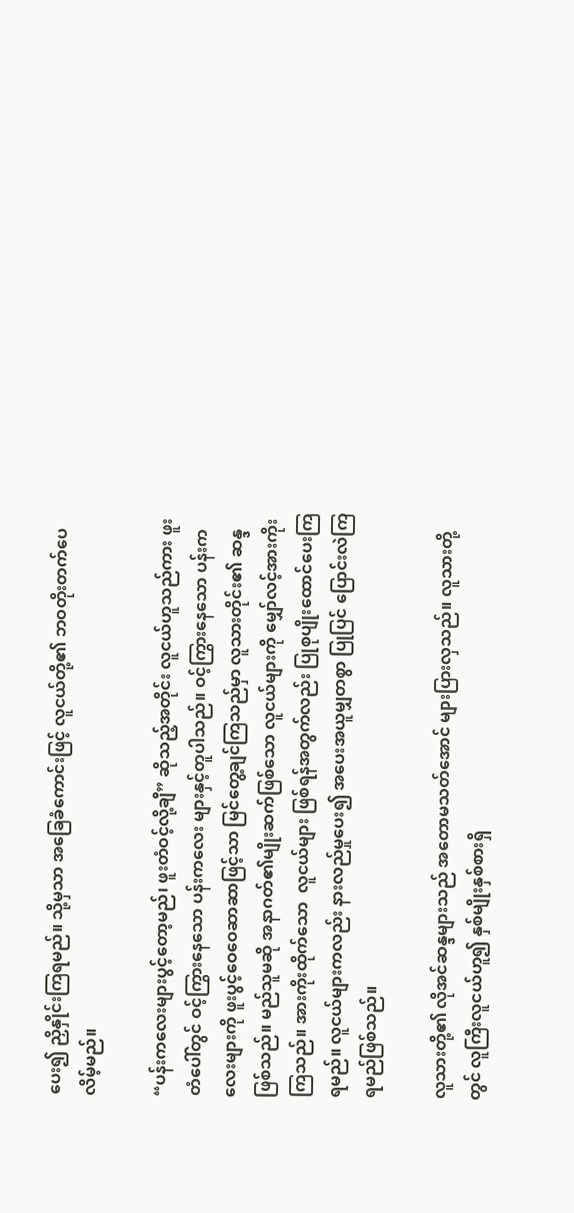ပေး၍ ညှိနှိုင်းကြရမည်။ သို့မှသာ အခြေခံကောင်းဖြင့် လူငယ်တို့၏ ဘဝတိုးတက်ပေလိမ့်မည်။

“ပန်းကလေးများပွင့်တော့မည်၊ ဖူးတံဝင့်လို့ချီ” ဆိုသည့်အတိုင်း လူငယ်ဟူသည်ကား ဖူးတံပေါ်တွင် ဝင့်ကြွားနေသော ပန်းကလေး များနှင့်တူပါသည်။ ဝင့်ကြွားနေသော ပန်းကလေးများကို ဖူးပွင့်ဝေဝေဆာဆာဖြင့်သာ မြင်တွေ့ချင်ကြသည်မှာ လူသားတိုင်း၏ ဆန္ဒဖြစ်သည်။ မည်သူမဆို အနာဂတ်၏မျိုးဆက်ဖြစ်သော လူငယ်များကို မျှော်လင့်အားကိုးကြသည်။ အားကိုးထိုက်သော  လူငယ်များ ဖြစ်ရန်အတွက်လည်း ပြုစုပျိုးထောင်ပေးကြရမည်။ လူငယ်များကလည်း နားလည်မှုပေး၍ အပေးအယူမျှတစွာ ပြုပြင် ပြောင်းလဲကြရမည်ဖြစ်သည်။

လူသားတို့၏ လိုအင်ဆန္ဒများသည် အတောမသတ်အောင် များပြားလှသည်။ လူသားတို့တွင် လူကြီးလူငယ်ဟူ၍ နှစ်မျိုးနှစ်စားရှိ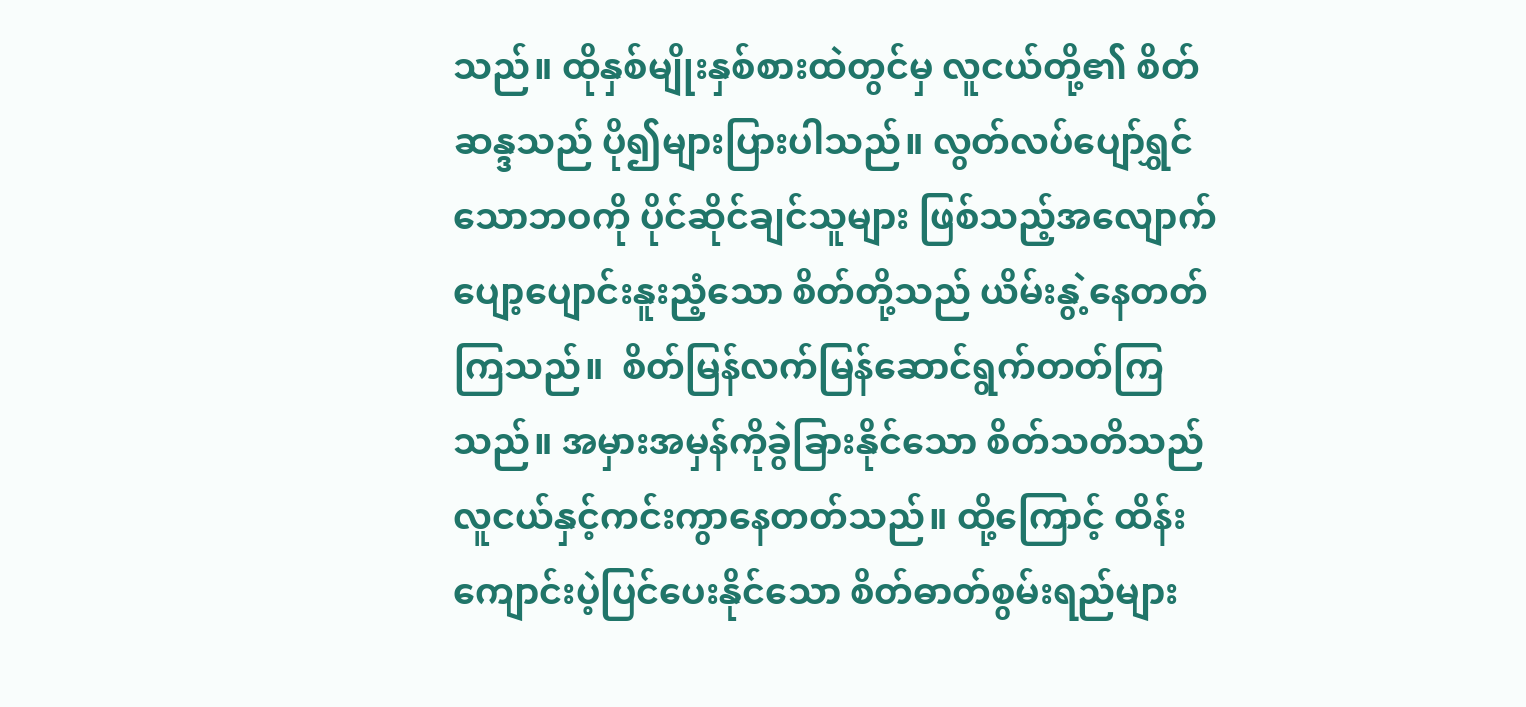သည်။ ထိုနှစ်မျိုးနှစ်စားထဲတွင်မှ လူငယ်တို့၏ စိတ်ဆန္ဒသည် ပို၍များပြားပါသည်။ လွတ်လပ်ပျော်ရွှင်သောဘဝကို ပိုင်ဆိုင်ချင်သူများ ဖြစ်သည့်အလျောက် ပျော့ပျောင်းနူးညံ့သော စိတ်တို့သည် ယိမ်းနွဲ့နေတတ်ကြသည်။  စိတ်မြန်လက်မြန်ဆောင်ရွက်တတ်ကြသည်။ အမှားအမှန်ကိုခွဲခြားနိုင်သော စိတ်သတိသည် လူငယ်နှင့်ကင်းကွာနေတတ်သည်။ ထို့ကြောင့် ထိန်းကျောင်းပဲ့ပြင်ပေးနိုင်သော စိတ်ဓာတ်စွမ်းရည်များ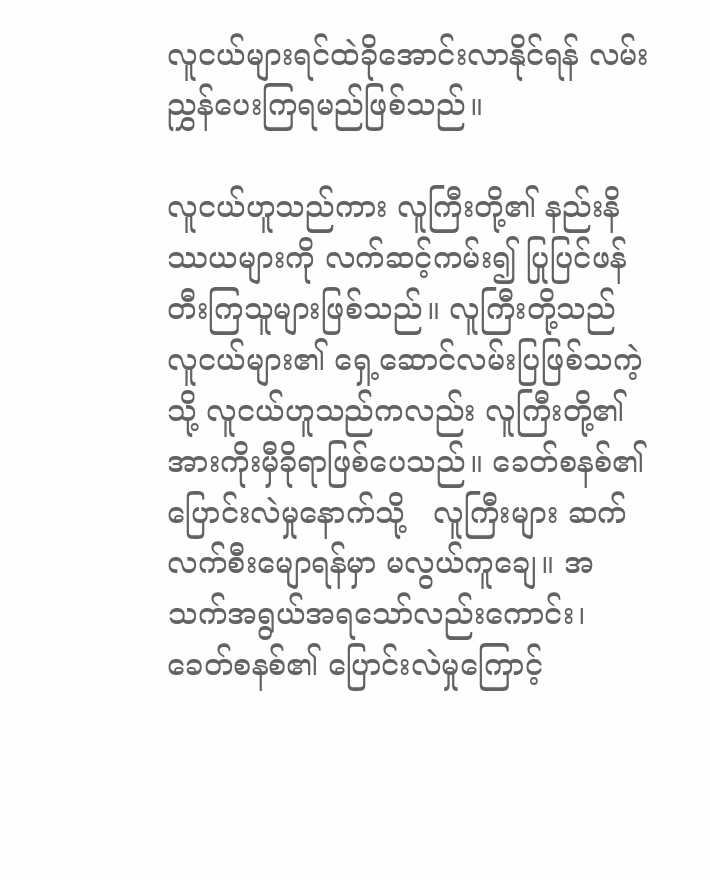လူငယ်များရင်ထဲခိုအောင်းလာနိုင်ရန် လမ်းညွှန်ပေးကြရမည်ဖြစ်သည်။

လူငယ်ဟူသည်ကား လူကြီးတို့၏ နည်းနိဿယများကို လက်ဆင့်ကမ်း၍ ပြုပြင်ဖန်တီးကြသူများဖြစ်သည်။ လူကြီးတို့သည် လူငယ်များ၏ ရှေ့ဆောင်လမ်းပြဖြစ်သကဲ့သို့ လူငယ်ဟူသည်ကလည်း လူကြီးတို့၏ အားကိုးမှီခိုရာဖြစ်ပေသည်။ ခေတ်စနစ်၏ ပြောင်းလဲမှုနောက်သို့   လူကြီးများ ဆက်လက်စီးမျောရန်မှာ မလွယ်ကူချေ။ အသက်အရွယ်အရသော်လည်းကောင်း၊ ခေတ်စနစ်၏ ပြောင်းလဲမှုကြောင့်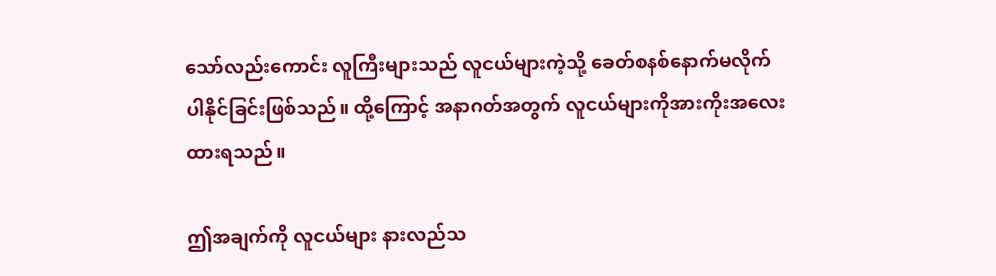သော်လည်းကောင်း လူကြီးများသည် လူငယ်များကဲ့သို့ ခေတ်စနစ်နောက်မလိုက်ပါနိုင်ခြင်းဖြစ်သည်။ ထို့ကြောင့် အနာဂတ်အတွက် လူငယ်များကိုအားကိုးအလေးထားရသည်။

ဤအချက်ကို လူငယ်များ နားလည်သ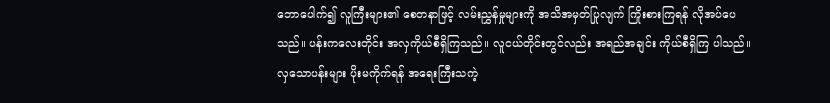ဘောပေါက်၍ လူကြီးများ၏ စေတနာဖြင့် လမ်းညွှန်မှုများကို အသိအမှတ်ပြုလျက် ကြိုးစားကြရန် လိုအပ်ပေသည်။ ပန်းကလေးတိုင်း အလှကိုယ်စီရှိကြသည်။ လူငယ်တိုင်းတွင်လည်း အရည်အချင်း ကိုယ်စီရှိကြ ပါသည်။   လှသောပန်းများ ပိုးမကိုက်ရန် အရေးကြီးသကဲ့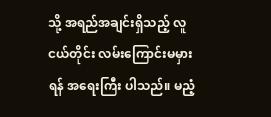သို့ အရည်အချင်းရှိသည့် လူငယ်တိုင်း လမ်းကြောင်းမမှားရန် အရေးကြီး ပါသည်။ မညံ့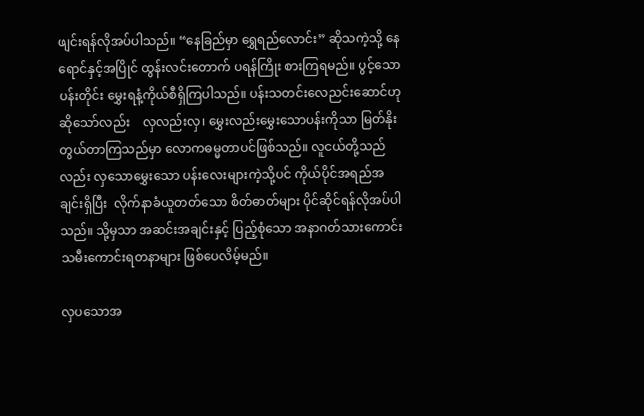ဖျင်းရန်လိုအပ်ပါသည်။ “နေခြည်မှာ ရွှေရည်လောင်း” ဆိုသကဲ့သို့ နေရောင်နှင့်အပြိုင် ထွန်းလင်းတောက် ပရန်ကြိုး စားကြရမည်။ ပွင့်သောပန်းတိုင်း မွှေးရနံ့ကိုယ်စီရှိကြပါသည်။ ပန်းသတင်းလေညင်းဆောင်ဟုဆိုသော်လည်း    လှလည်းလှ၊ မွှေးလည်းမွှေးသောပန်းကိုသာ မြတ်နိုးတွယ်တာကြသည်မှာ လောကဓမ္မတာပင်ဖြစ်သည်။ လူငယ်တို့သည်လည်း လှသောမွှေးသော ပန်းလေးများကဲ့သို့ပင် ကိုယ်ပိုင်အရည်အချင်းရှိပြီး  လိုက်နာခံယူတတ်သော စိတ်ဓာတ်များ ပိုင်ဆိုင်ရန်လိုအပ်ပါသည်။ သို့မှသာ အဆင်းအချင်းနှင့် ပြည့်စုံသော အနာဂတ်သားကောင်း သမီးကောင်းရတနာများ ဖြစ်ပေလိမ့်မည်။

လှပသောအ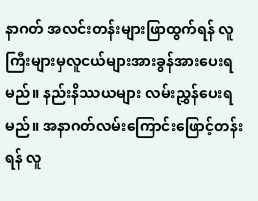နာဂတ် အလင်းတန်းများဖြာထွက်ရန် လူကြီးများမှလူငယ်များအားခွန်အားပေးရမည်။ နည်းနိဿယများ လမ်းညွှန်ပေးရ မည်။ အနာဂတ်လမ်းကြောင်းဖြောင့်တန်းရန် လူ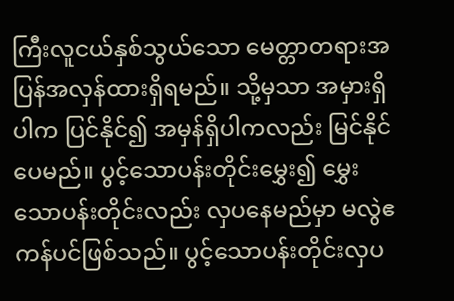ကြီးလူငယ်နှစ်သွယ်သော မေတ္တာတရားအပြန်အလှန်ထားရှိရမည်။ သို့မှသာ အမှားရှိပါက ပြင်နိုင်၍ အမှန်ရှိပါကလည်း မြင်နိုင်ပေမည်။ ပွင့်သောပန်းတိုင်းမွှေး၍ မွှေးသောပန်းတိုင်းလည်း လှပနေမည်မှာ မလွဲဧကန်ပင်ဖြစ်သည်။ ပွင့်သောပန်းတိုင်းလှပ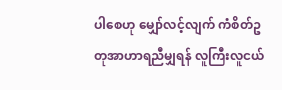ပါစေဟု မျှော်လင့်လျက် ကံစိတ်ဥတုအာဟာရညီမျှရန် လူကြီးလူငယ်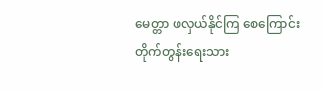မေတ္တာ ဖလှယ်နိုင်ကြ စေကြောင်း တိုက်တွန်းရေးသား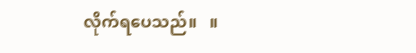လိုက်ရပေသည်။   ။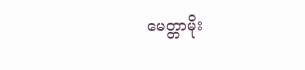မေတ္တာမိုး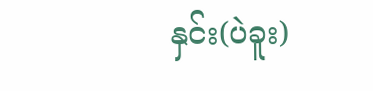နှင်း(ပဲခူး)